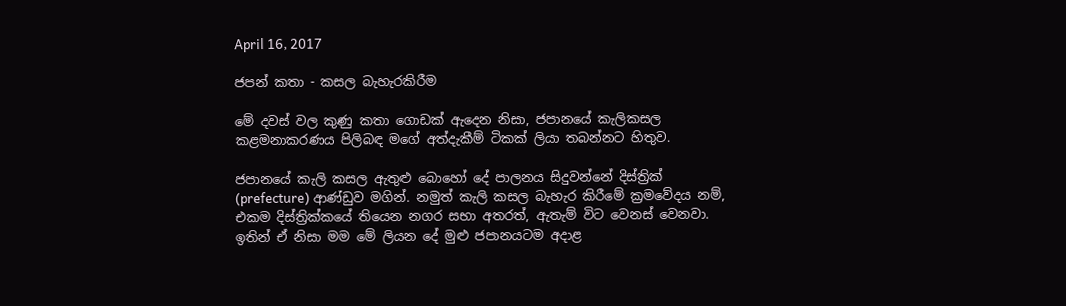April 16, 2017

ජපන් කතා - කසල බැහැරකිරීම

මේ දවස් වල කුණු කතා ගොඩක් ඇදෙන නිසා, ජපානයේ කැලිකසල කළමනාකරණය පිලිබඳ මගේ අත්දැකීම් ටිකක් ලියා තබන්නට හිතුව.

ජපානයේ කැලි කසල ඇතුළු බොහෝ දේ පාලනය සිදුවන්නේ දිස්ත්‍රික් (prefecture) ආණ්ඩුව මගින්. නමුත් කැලි කසල බැහැර කිරීමේ ක්‍රමවේදය නම්, එකම දිස්ත්‍රික්කයේ තියෙන නගර සභා අතරත්, ඇතැම් විට වෙනස් වෙනවා. ඉතින් ඒ නිසා මම මේ ලියන දේ මුළු ජපානයටම අදාළ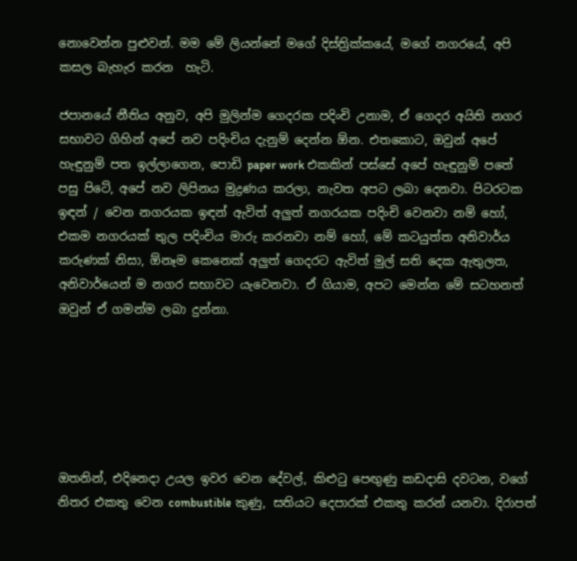නොවෙන්න පුළුවන්. මම මේ ලියන්නේ මගේ දිස්ත්‍රික්කයේ, මගේ නගරයේ, අපි කසල බැහැර කරන  හැටි.

ජපානයේ නීතිය අනුව, අපි මුලින්ම ගෙදරක පදිංචි උනාම, ඒ ගෙදර අයිති නගර සභාවට ගිහින් අපේ නව පදිංචිය දැනුම් දෙන්න ඕන. එතකොට, ඔවුන් අපේ හැඳුනුම් පත ඉල්ලාගෙන, පොඩි paper work එකකින් පස්සේ අපේ හැඳුනුම් පතේ පසු පිටේ, අපේ නව ලිපිනය මුද්‍රණය කරලා, නැවත අපට ලබා දෙනවා. පිටරටක ඉඳන් / වෙන නගරයක ඉඳන් ඇවිත් අලුත් නගරයක පදිංචි වෙනවා නම් හෝ, එකම නගරයක් තුල පදිංචිය මාරු කරනවා නම් හෝ, මේ කටයුත්ත අනිවාර්ය කරුණක් නිසා, ඕනෑම කෙනෙක් අලුත් ගෙදරට ඇවිත් මුල් සති දෙක ඇතුලත, අනිවාර්යෙන් ම නගර සභාවට යැවෙනවා. ඒ ගියාම, අපට මෙන්න මේ සටහනත් ඔවුන් ඒ ගමන්ම ලබා දුන්නා.






ඔතනින්, එදිනෙදා උයල ඉවර වෙන දේවල්, කිළුටු පෙඟුණු කඩදාසි දවටන, වගේ නිතර එකතු වෙන combustible කුණු, සතියට දෙපාරක් එකතු කරන් යනවා. දිරාපත්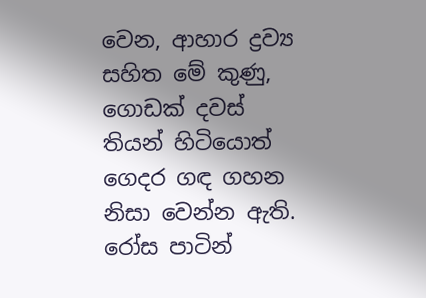වෙන, ආහාර ද්‍රව්‍ය සහිත මේ කුණු, ගොඩක් දවස් තියන් හිටියොත් ගෙදර ගඳ ගහන නිසා වෙන්න ඇති. රෝස පාටින්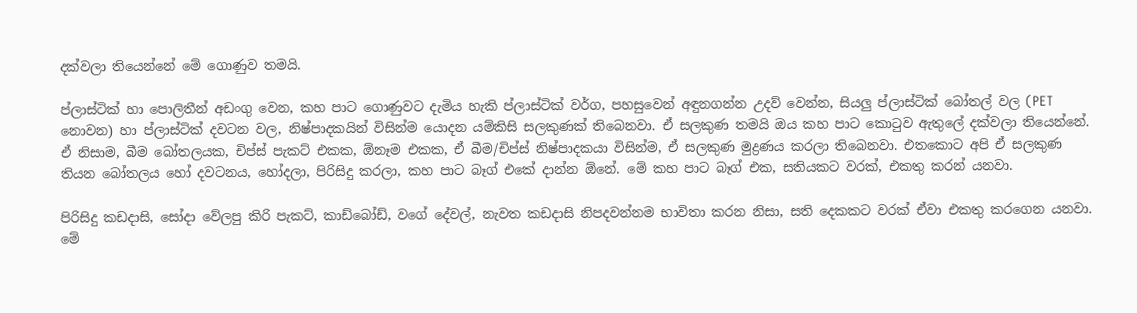දක්වලා තියෙන්නේ මේ ගොණුව තමයි.

ප්ලාස්ටික් හා පොලිතීන් අඩංගු වෙන, කහ පාට ගොණුවට දැමිය හැකි ප්ලාස්ටික් වර්ග, පහසුවෙන් අඳුනගන්න උදව් වෙන්න, සියලු ප්ලාස්ටික් බෝතල් වල (PET නොවන) හා ප්ලාස්ටික් දවටන වල, නිෂ්පාදකයින් විසින්ම යොදන යම්කිසි සලකුණක් තිබෙනවා. ඒ සලකුණ තමයි ඔය කහ පාට කොටුව ඇතුලේ දක්වලා තියෙන්නේ. ඒ නිසාම, බීම බෝතලයක, චිප්ස් පැකට් එකක, ඕනෑම එකක, ඒ බීම/චිප්ස් නිෂ්පාදකයා විසින්ම, ඒ සලකුණ මුද්‍රණය කරලා තිබෙනවා. එතකොට අපි ඒ සලකුණ තියන බෝතලය හෝ දවටනය, හෝදලා, පිරිසිදු කරලා, කහ පාට බෑග් එකේ දාන්න ඕනේ. මේ කහ පාට බෑග් එක, සතියකට වරක්, එකතු කරන් යනවා.

පිරිසිදු කඩදාසි, සෝදා වේලපු කිරි පැකට්, කාඩ්බෝඩ්, වගේ දේවල්, නැවත කඩදාසි නිපදවන්නම භාවිතා කරන නිසා, සති දෙකකට වරක් ඒවා එකතු කරගෙන යනවා. මේ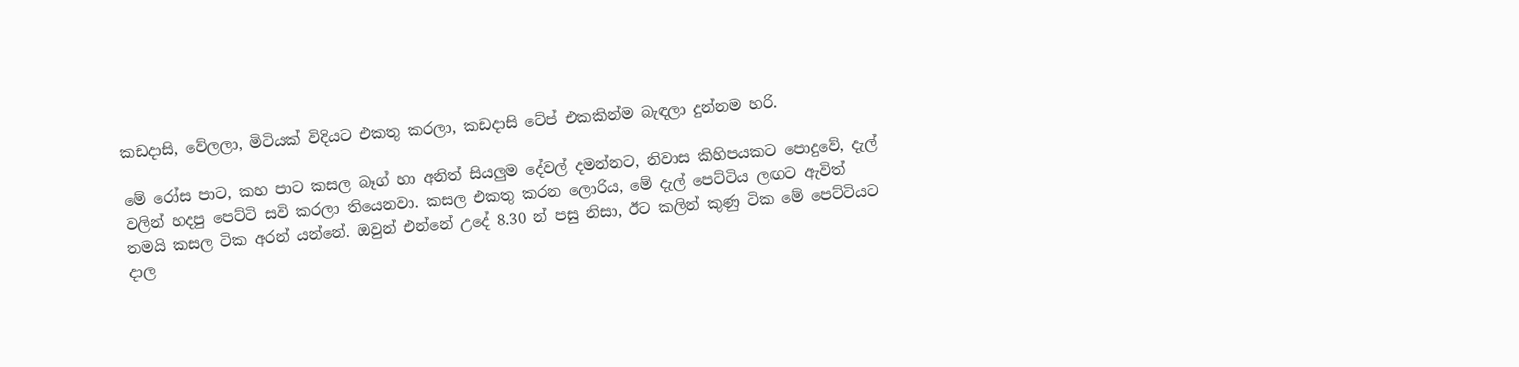කඩදාසි, වේලලා, මිටියක් විදියට එකතු කරලා, කඩදාසි ටේප් එකකින්ම බැඳලා දුන්නම හරි.

මේ රෝස පාට, කහ පාට කසල බෑග් හා අනිත් සියලුම දේවල් දමන්නට, නිවාස කිහිපයකට පොදුවේ, දැල් වලින් හදපු පෙට්ටි සවි කරලා තියෙනවා. කසල එකතු කරන ලොරිය, මේ දැල් පෙට්ටිය ලඟට ඇවිත් තමයි කසල ටික අරන් යන්නේ. ඔවුන් එන්නේ උදේ 8.30 න් පසු නිසා, ඊට කලින් කුණු ටික මේ පෙට්ටියට දාල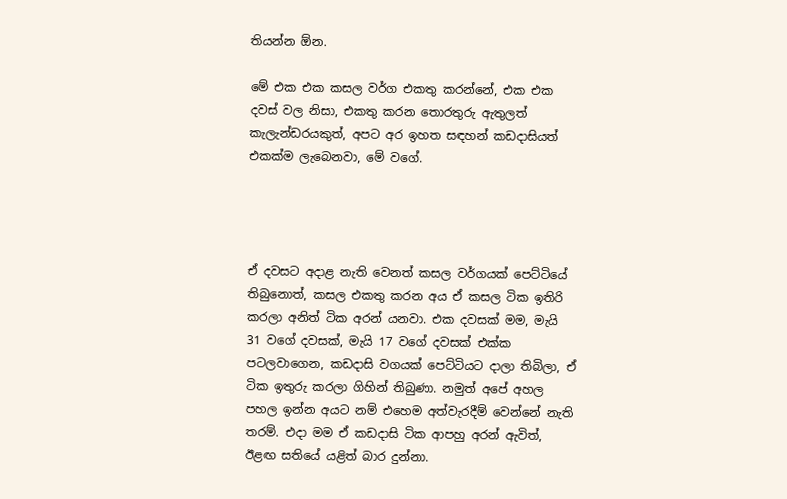තියන්න ඕන.

මේ එක එක කසල වර්ග එකතු කරන්නේ, එක එක දවස් වල නිසා, එකතු කරන තොරතුරු ඇතුලත් කැලැන්ඩරයකුත්, අපට අර ඉහත සඳහන් කඩදාසියත් එකක්ම ලැබෙනවා, මේ වගේ.




ඒ දවසට අදාළ නැති වෙනත් කසල වර්ගයක් පෙට්ටියේ තිබුනොත්, කසල එකතු කරන අය ඒ කසල ටික ඉතිරි කරලා අනිත් ටික අරන් යනවා. එක දවසක් මම, මැයි 31 වගේ දවසක්, මැයි 17 වගේ දවසක් එක්ක පටලවාගෙන, කඩදාසි වගයක් පෙට්ටියට දාලා තිබිලා, ඒ ටික ඉතුරු කරලා ගිහින් තිබුණා. නමුත් අපේ අහල පහල ඉන්න අයට නම් එහෙම අත්වැරදීම් වෙන්නේ නැති තරම්. එදා මම ඒ කඩදාසි ටික ආපහු අරන් ඇවිත්, ඊළඟ සතියේ යළිත් බාර දුන්නා.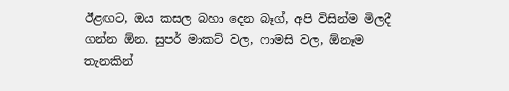ඊළඟට, ඔය කසල බහා දෙන බෑග්, අපි විසින්ම මිලදී ගන්න ඕන. සුපර් මාකට් වල, ෆාමසි වල, ඕනෑම තැනකින්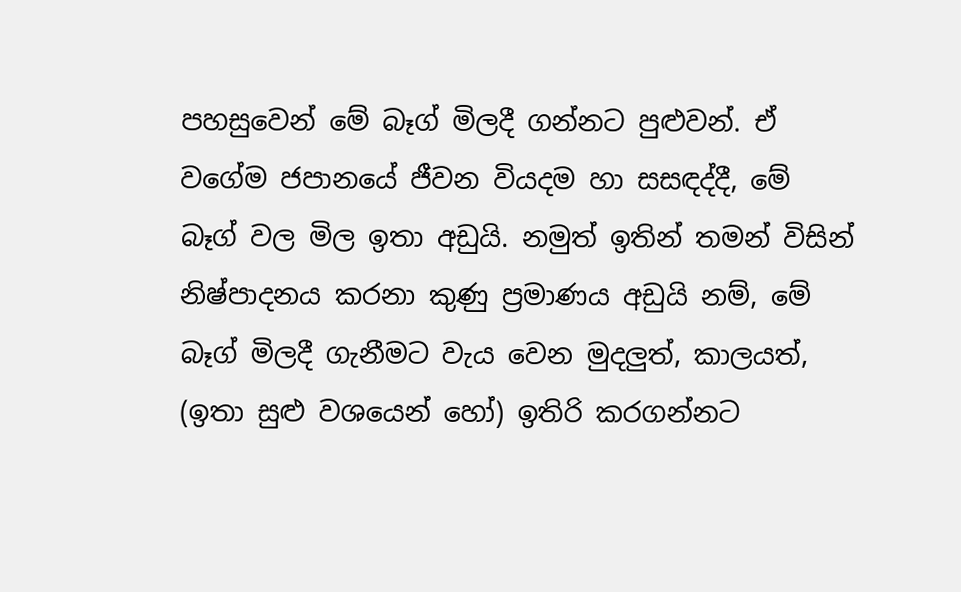පහසුවෙන් මේ බෑග් මිලදී ගන්නට පුළුවන්. ඒ වගේම ජපානයේ ජීවන වියදම හා සසඳද්දී, මේ බෑග් වල මිල ඉතා අඩුයි. නමුත් ඉතින් තමන් විසින් නිෂ්පාදනය කරනා කුණු ප්‍රමාණය අඩුයි නම්, මේ බෑග් මිලදී ගැනීමට වැය වෙන මුදලුත්, කාලයත්, (ඉතා සුළු වශයෙන් හෝ) ඉතිරි කරගන්නට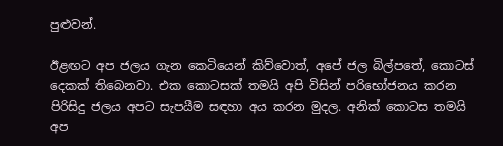පුළුවන්.

ඊළඟට අප ජලය ගැන කෙටියෙන් කිව්වොත්, අපේ ජල බිල්පතේ, කොටස් දෙකක් තිබෙනවා. එක කොටසක් තමයි අපි විසින් පරිභෝජනය කරන පිරිසිදු ජලය අපට සැපයීම සඳහා අය කරන මුදල. අනික් කොටස තමයි අප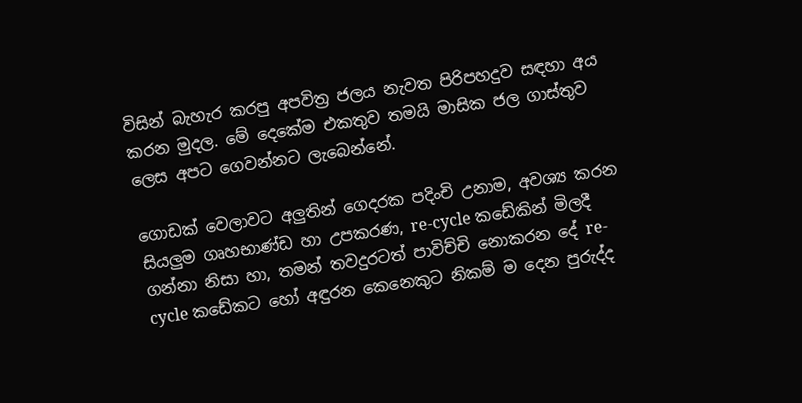විසින් බැහැර කරපු අපවිත්‍ර ජලය නැවත පිරිපහදුව සඳහා අය කරන මුදල. මේ දෙකේම එකතුව තමයි මාසික ජල ගාස්තුව ලෙස අපට ගෙවන්නට ලැබෙන්නේ.

ගොඩක් වෙලාවට අලුතින් ගෙදරක පදිංචි උනාම, අවශ්‍ය කරන සියලුම ගෘහභාණ්ඩ හා උපකරණ, re-cycle කඩේකින් මිලදී ගන්නා නිසා හා, තමන් තවදුරටත් පාවිච්චි නොකරන දේ re-cycle කඩේකට හෝ අඳුරන කෙනෙකුට නිකම් ම දෙන පුරුද්ද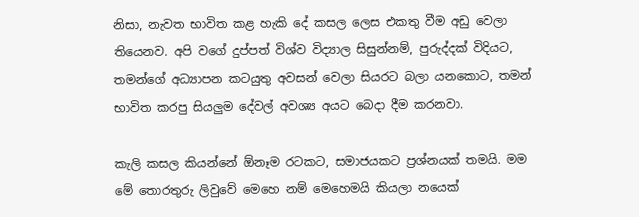නිසා, නැවත භාවිත කළ හැකි දේ කසල ලෙස එකතු වීම අඩු වෙලා තියෙනව. අපි වගේ දුප්පත් විශ්ව විද්‍යාල සිසුන්නම්, පුරුද්දක් විදියට, තමන්ගේ අධ්‍යාපන කටයුතු අවසන් වෙලා සියරට බලා යනකොට, තමන් භාවිත කරපු සියලුම දේවල් අවශ්‍ය අයට බෙදා දීම කරනවා.

කැලි කසල කියන්නේ ඕනෑම රටකට, සමාජයකට ප්‍රශ්නයක් තමයි. මම මේ තොරතුරු ලිවුවේ මෙහෙ නම් මෙහෙමයි කියලා නයෙක්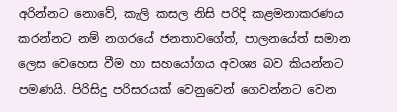අරින්නට නොවේ, කැලි කසල නිසි පරිදි කළමනාකරණය කරන්නට නම් නගරයේ ජනතාවගේත්, පාලනයේත් සමාන ලෙස වෙහෙස වීම හා සහයෝගය අවශ්‍ය බව කියන්නට පමණයි. පිරිසිදු පරිසරයක් වෙනුවෙන් ගෙවන්නට වෙන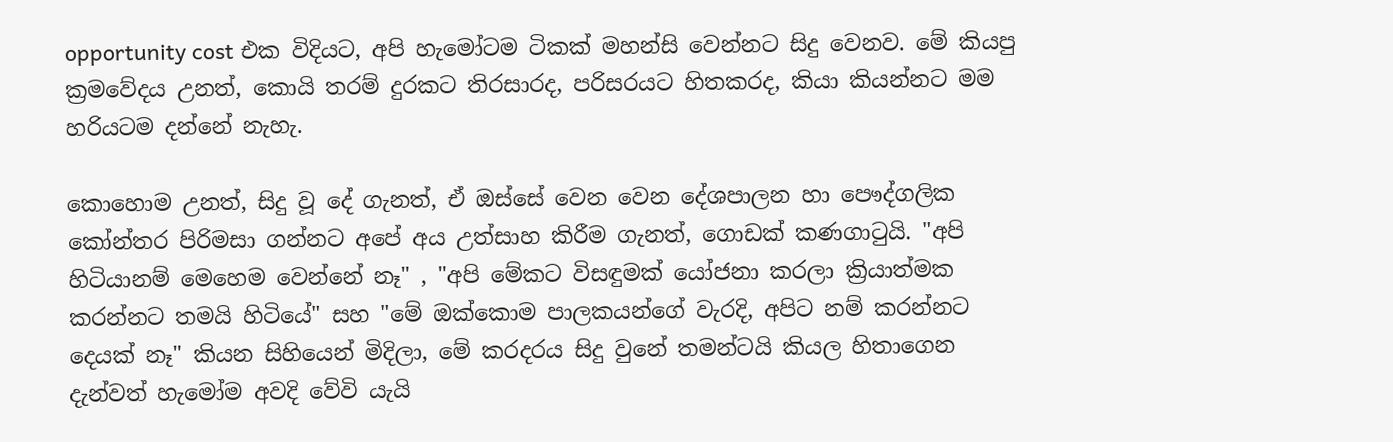opportunity cost එක විදියට, අපි හැමෝටම ටිකක් මහන්සි වෙන්නට සිදු වෙනව. මේ කියපු ක්‍රමවේදය උනත්, කොයි තරම් දුරකට තිරසාරද, පරිසරයට හිතකරද, කියා කියන්නට මම හරියටම දන්නේ නැහැ.

කොහොම උනත්, සිදු වූ දේ ගැනත්, ඒ ඔස්සේ වෙන වෙන දේශපාලන හා පෞද්ගලික කෝන්තර පිරිමසා ගන්නට අපේ අය උත්සාහ කිරීම ගැනත්, ගොඩක් කණගාටුයි. "අපි හිටියානම් මෙහෙම වෙන්නේ නෑ" , "අපි මේකට විසඳුමක් යෝජනා කරලා ක්‍රියාත්මක කරන්නට තමයි හිටියේ" සහ "මේ ඔක්කොම පාලකයන්ගේ වැරදි, අපිට නම් කරන්නට දෙයක් නෑ" කියන සිහියෙන් මිදිලා, මේ කරදරය සිදු වුනේ තමන්ටයි කියල හිතාගෙන දැන්වත් හැමෝම අවදි වේවි යැයි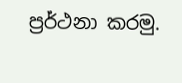ප්‍රර්ථනා කරමු.